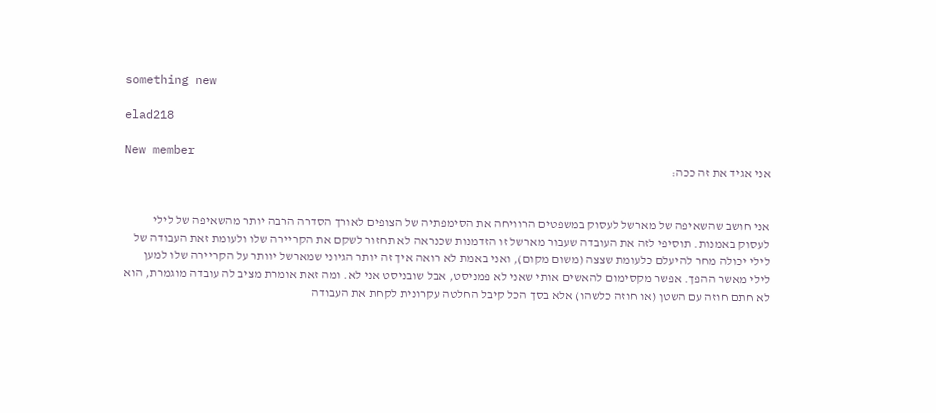something new

elad218

New member
אני אגיד את זה ככה:


אני חושב שהשאיפה של מארשל לעסוק במשפטים הרוויחה את הסימפתיה של הצופים לאורך הסדרה הרבה יותר מהשאיפה של לילי לעסוק באמנות. תוסיפי לזה את העובדה שעבור מארשל זו הזדמנות שכנראה לא תחזור לשקם את הקריירה שלו ולעומת זאת העבודה של לילי יכולה מחר להיעלם כלעומת שצצה (משום מקום), ואני באמת לא רואה איך זה יותר הגיוני שמארשל יוותר על הקריירה שלו למען לילי מאשר ההפך. אפשר מקסימום להאשים אותי שאני לא פמניסט, אבל שובניסט אני לא. ומה זאת אומרת מציב לה עובדה מוגמרת, הוא לא חתם חוזה עם השטן (או חוזה כלשהו) אלא בסך הכל קיבל החלטה עקרונית לקחת את העבודה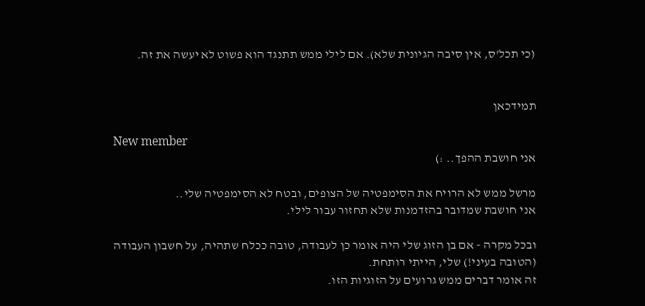(כי תכל'ס, אין סיבה הגיונית שלא). אם לילי ממש תתנגד הוא פשוט לא יעשה את זה.


תמידכאן

New member
אני חושבת ההפך.. :)

מרשל ממש לא הרויח את הסימפטיה של הצופים, ובטח לא הסימפטיה שלי..
אני חושבת שמדובר בהזדמנות שלא תחזור עבור לילי.

ובכל מקרה - אם בן הזוג שלי היה אומר כן לעבודה, טובה ככלח שתהיה, על חשבון העבודה (הטובה בעיני!) שלי, הייתי רותחת.
זה אומר דברים ממש גרועים על הזוגיות הזו.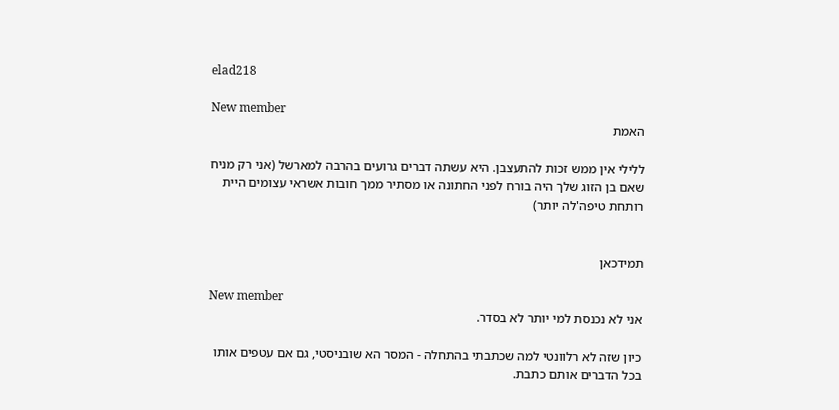elad218

New member
האמת

ללילי אין ממש זכות להתעצבן. היא עשתה דברים גרועים בהרבה למארשל (אני רק מניח שאם בן הזוג שלך היה בורח לפני החתונה או מסתיר ממך חובות אשראי עצומים היית רותחת טיפה'לה יותר)


תמידכאן

New member
אני לא נכנסת למי יותר לא בסדר.

כיון שזה לא רלוונטי למה שכתבתי בהתחלה - המסר הא שובניסטי, גם אם עטפים אותו בכל הדברים אותם כתבת.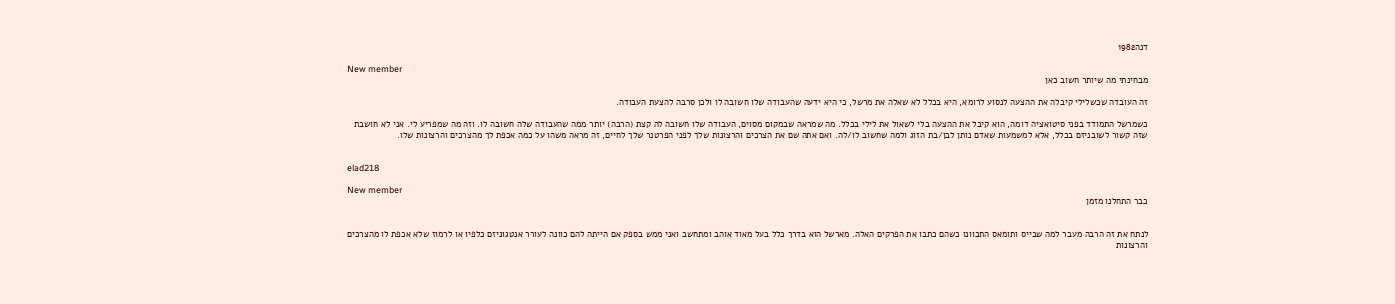דנה1982

New member
מבחינתי מה שיותר חשוב כאן

זה העובדה שכשלילי קיבלה את ההצעה לנסוע לרומא, היא בכלל לא שאלה את מרשל, כי היא ידעה שהעבודה שלו חשובה לו ולכן סרבה להצעת העבודה.

כשמרשל התמודד בפני סיטואציה דומה, הוא קיבל את ההצעה בלי לשאול את לילי בכלל. מה שמראה שבמקום מסוים, העבודה שלו חשובה לה קצת (הרבה) יותר ממה שהעבודה שלה חשובה לו. וזה מה שמפריע לי. אני לא חושבת שזה קשור לשובניזם בכלל, אלא למשמעות שאדם נותן לבן/בת הזוג ולמה שחשוב לו/לה. ואם אתה שם את הצרכים והרצונות שלך לפני הפרטנר שלך לחיים, זה מראה משהו על כמה אכפת לך מהצרכים והרצונות שלו.


elad218

New member
כבר התחלנו מזמן


לנתח את זה הרבה מעבר למה שבייס ותומאס התכוונו כשהם כתבו את הפרקים האלה. מארשל הוא בדרך כלל בעל מאוד אוהב ומתחשב ואני ממש בספק אם הייתה להם כוונה לעורר אנטגוניזם כלפיו או לרמוז שלא אכפת לו מהצרכים והרצונות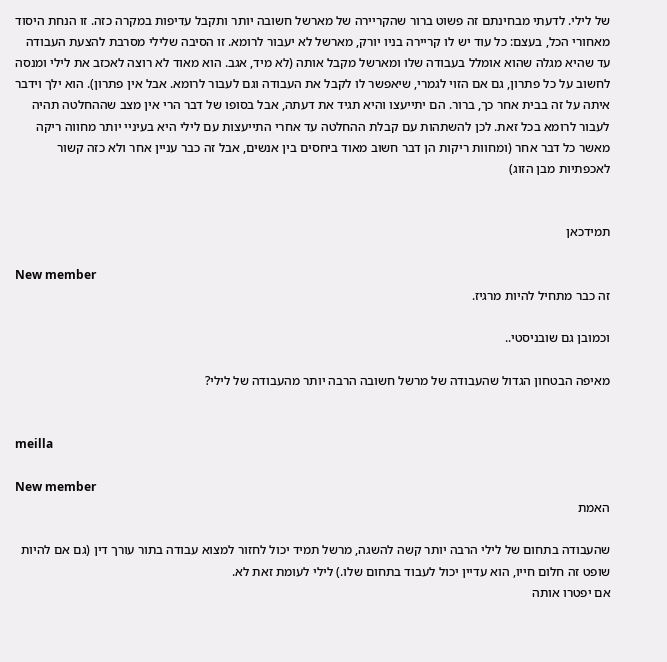של לילי. לדעתי מבחינתם זה פשוט ברור שהקריירה של מארשל חשובה יותר ותקבל עדיפות במקרה כזה. זו הנחת היסוד מאחורי הכל, בעצם: כל עוד יש לו קריירה בניו יורק, מארשל לא יעבור לרומא. זו הסיבה שלילי מסרבת להצעת העבודה עד שהיא מגלה שהוא אומלל בעבודה שלו ומארשל מקבל אותה (לא מיד, אגב. הוא מאוד לא רוצה לאכזב את לילי ומנסה לחשוב על כל פתרון, גם אם הזוי לגמרי, שיאפשר לו לקבל את העבודה וגם לעבור לרומא. אבל אין פתרון). הוא ילך וידבר איתה על זה בבית אחר כך, ברור. הם יתייעצו והיא תגיד את דעתה, אבל בסופו של דבר הרי אין מצב שההחלטה תהיה לעבור לרומא בכל זאת. לכן להשתהות עם קבלת ההחלטה עד אחרי התייעצות עם לילי היא בעיניי יותר מחווה ריקה מאשר כל דבר אחר (ומחוות ריקות הן דבר חשוב מאוד ביחסים בין אנשים, אבל זה כבר עניין אחר ולא כזה קשור לאכפתיות מבן הזוג)


תמידכאן

New member
זה כבר מתחיל להיות מרגיז.

וכמובן גם שובניסטי..

מאיפה הבטחון הגדול שהעבודה של מרשל חשובה הרבה יותר מהעבודה של לילי?


meilla

New member
האמת

שהעבודה בתחום של לילי הרבה יותר קשה להשגה, מרשל תמיד יכול לחזור למצוא עבודה בתור עורך דין (גם אם להיות שופט זה חלום חייו, הוא עדיין יכול לעבוד בתחום שלו.) לילי לעומת זאת לא.
אם יפטרו אותה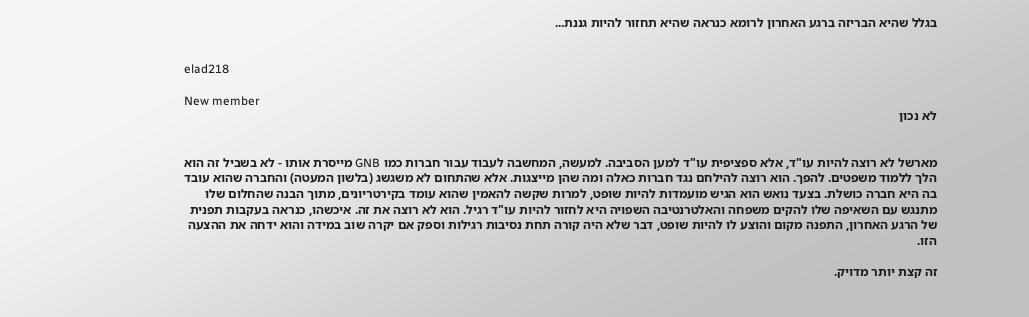בגלל שהיא הבריזה ברגע האחרון לרומא כנראה שהיא תחזור להיות גננת...


elad218

New member
לא נכון


מארשל לא רוצה להיות עו"ד, אלא ספציפית עו"ד למען הסביבה. למעשה, המחשבה לעבוד עבור חברות כמו GNB מייסרת אותו - לא בשביל זה הוא הלך ללמוד משפטים. להפך. הוא רוצה להילחם נגד חברות כאלה ומה שהן מייצגות. אלא שהתחום לא משגשג (בלשון המעטה) והחברה שהוא עובד בה היא חברה כושלת. בצעד נואש הוא הגיש מועמדות להיות שופט, למרות שקשה להאמין שהוא עומד בקירטריונים, מתוך הבנה שהחלום שלו מתנגש עם השאיפה שלו להקים משפחה והאלטרנטיבה השפויה היא לחזור להיות עו"ד רגיל. הוא לא רוצה את זה. איכשהו, כנראה בעקבות תפנית של הרגע האחרון, התפנה מקום והוצע לו להיות שופט, דבר שלא היה קורה תחת נסיבות רגילות וספק אם יקרה שוב במידה והוא ידחה את ההצעה הזו.

זה קצת יותר מדויק.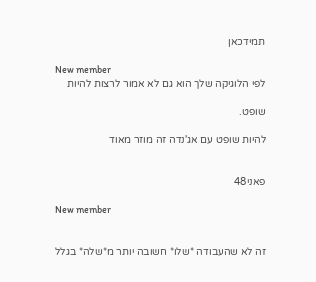תמידכאן

New member
לפי הלוגיקה שלך הוא גם לא אמור לרצות להיות

שופט.

להיות שופט עם אג'נדה זה מוזר מאוד


פאני48

New member


זה לא שהעבודה *שלו* חשובה יותר מ*שלה* בגלל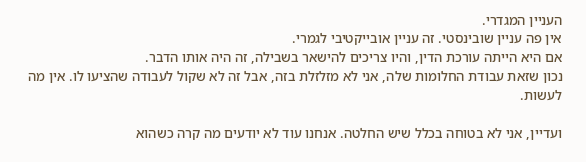העניין המגדרי.
אין פה עניין שובינסטי. זה עניין אובייקטיבי לגמרי.
אם היא הייתה עורכת הדין, והיו צריכים להישאר בשבילה, זה היה אותו הדבר.
נכון שזאת עבודת החלומות שלה, אני לא מזלזלת בזה, אבל זה לא שקול לעבודה שהציעו לו. אין מה לעשות.

ועדיין, אני לא בטוחה בכלל שיש החלטה. אנחנו עוד לא יודעים מה קרה כשהוא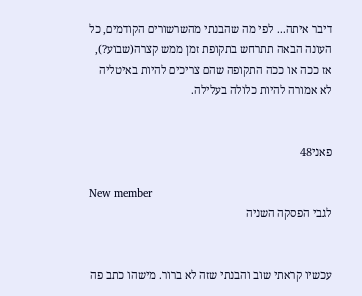דיבר איתה... לפי מה שהבנתי מהשרשורים הקודמים, כל העונה הבאה תתרחש בתקופת זמן ממש קצרה(שבוע?), אז ככה או ככה התקופה שהם צריכים להיות באיטליה לא אמורה להיות כלולה בעלילה.


פאני48

New member
לגבי הפסקה השניה


עכשיו קראתי שוב והבנתי שזה לא ברור. מישהו כתב פה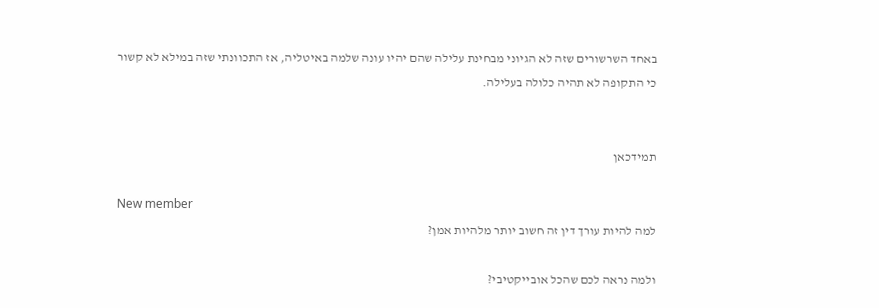באחד השרשורים שזה לא הגיוני מבחינת עלילה שהם יהיו עונה שלמה באיטליה, אז התכוונתי שזה במילא לא קשור כי התקופה לא תהיה כלולה בעלילה.


תמידכאן

New member
למה להיות עורך דין זה חשוב יותר מלהיות אמן?

ולמה נראה לכם שהכל אובייקטיבי?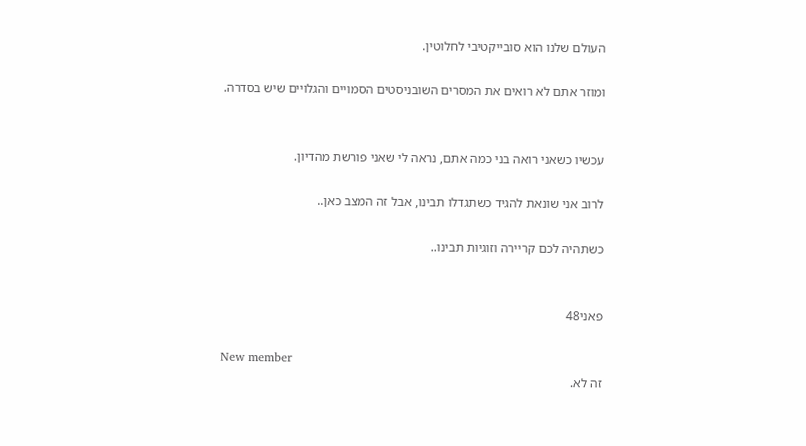העולם שלנו הוא סובייקטיבי לחלוטין.

ומוזר אתם לא רואים את המסרים השובניסטים הסמויים והגלויים שיש בסדרה.


עכשיו כשאני רואה בני כמה אתם, נראה לי שאני פורשת מהדיון.

לרוב אני שונאת להגיד כשתגדלו תבינו, אבל זה המצב כאן..

כשתהיה לכם קריירה וזוגיות תבינו..


פאני48

New member
זה לא.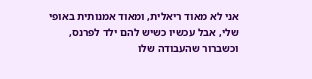אני לא מאוד ריאלית, ומאוד אמנותית באופי שלי, אבל עכשיו כשיש להם ילד לפרנס, וכשברור שהעבודה שלו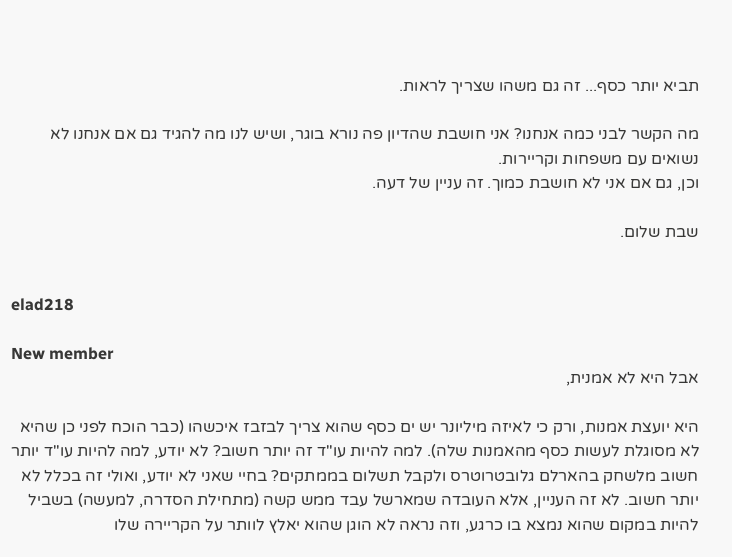תביא יותר כסף... זה גם משהו שצריך לראות.

מה הקשר לבני כמה אנחנו? אני חושבת שהדיון פה נורא בוגר, ושיש לנו מה להגיד גם אם אנחנו לא נשואים עם משפחות וקריירות.
וכן, גם אם אני לא חושבת כמוך. זה עניין של דעה.

שבת שלום.


elad218

New member
אבל היא לא אמנית,

היא יועצת אמנות, ורק כי לאיזה מיליונר יש ים כסף שהוא צריך לבזבז איכשהו (כבר הוכח לפני כן שהיא לא מסוגלת לעשות כסף מהאמנות שלה). למה להיות עו"ד זה יותר חשוב? לא יודע, למה להיות עו"ד יותר חשוב מלשחק בהארלם גלובטרוטרס ולקבל תשלום בממתקים? בחיי שאני לא יודע, ואולי זה בכלל לא יותר חשוב. לא זה העניין, אלא העובדה שמארשל עבד ממש קשה (מתחילת הסדרה, למעשה) בשביל להיות במקום שהוא נמצא בו כרגע, וזה נראה לא הוגן שהוא יאלץ לוותר על הקריירה שלו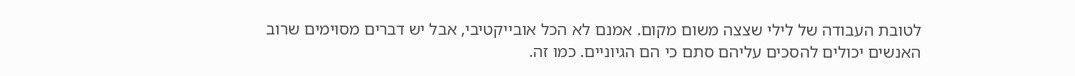לטובת העבודה של לילי שצצה משום מקום. אמנם לא הכל אובייקטיבי, אבל יש דברים מסוימים שרוב האנשים יכולים להסכים עליהם סתם כי הם הגיוניים. כמו זה.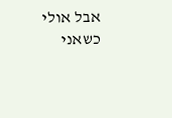אבל אולי כשאני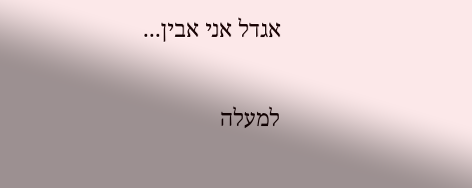אגדל אני אבין...

למעלה